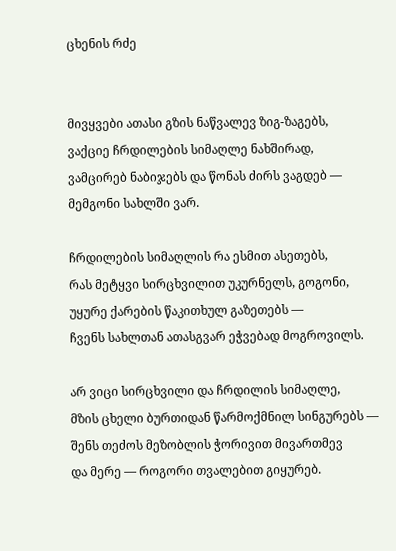ცხენის რძე


მივყვები ათასი გზის ნაწვალევ ზიგ-ზაგებს,
ვაქციე ჩრდილების სიმაღლე ნახშირად,
ვამცირებ ნაბიჯებს და წონას ძირს ვაგდებ —
მემგონი სახლში ვარ.

ჩრდილების სიმაღლის რა ესმით ასეთებს,
რას მეტყვი სირცხვილით უკურნელს, გოგონი,
უყურე ქარების წაკითხულ გაზეთებს —
ჩვენს სახლთან ათასგვარ ეჭვებად მოგროვილს.

არ ვიცი სირცხვილი და ჩრდილის სიმაღლე,
მზის ცხელი ბურთიდან წარმოქმნილ სინგურებს —
შენს თეძოს მეზობლის ჭორივით მივართმევ
და მერე — როგორი თვალებით გიყურებ.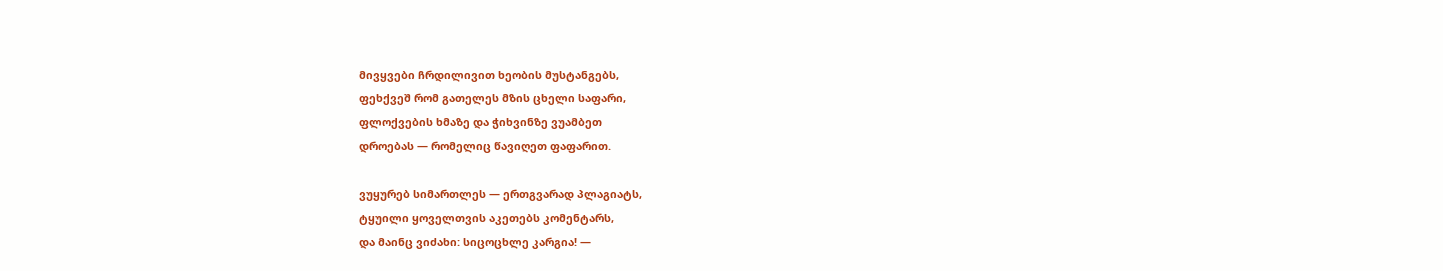მივყვები ჩრდილივით ხეობის მუსტანგებს,
ფეხქვეშ რომ გათელეს მზის ცხელი საფარი,
ფლოქვების ხმაზე და ჭიხვინზე ვუამბეთ
დროებას — რომელიც წავიღეთ ფაფარით.

ვუყურებ სიმართლეს — ერთგვარად პლაგიატს,
ტყუილი ყოველთვის აკეთებს კომენტარს,
და მაინც ვიძახი: სიცოცხლე კარგია! —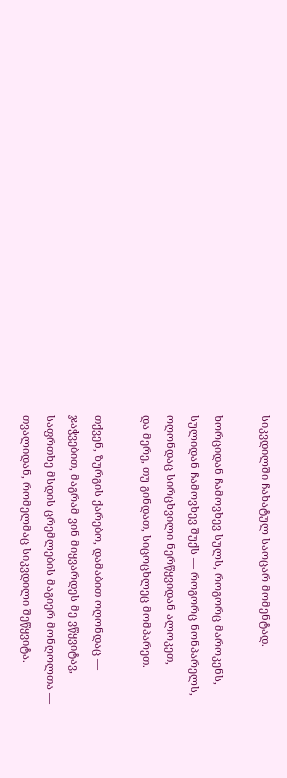სიკვდილში ჩახატულ საოცარ მომენტად.

ხორციდან ჩამოვხევ სულს, როგორც მაროკენს,
სულიდან ჩამოვხევ შუქს — როგორც ნონპარელს,
ოღონდაც სირცხვილი ნერწყვიდან ალოკეთ,
და მერე, თუ გინდათ, სიცოცხლეც მომპარეთ.

თქვენ, ზურგის ქარებო, დამაბით ოღონდაც —
ჯაჭვებით, მაგრამ ვინ მიყვარდეს მე ვწყვიტავ,
საფრთხე მსდის ცრემლების მაგიერ მონღოლთა —
თვალიდან, რომელმაც სიკვდილი შეწყვიტა.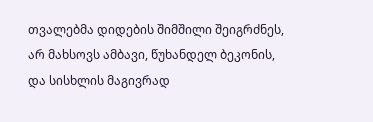თვალებმა დიდების შიმშილი შეიგრძნეს,
არ მახსოვს ამბავი, წუხანდელ ბეკონის,
და სისხლის მაგივრად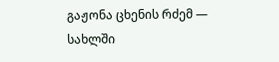გაჟონა ცხენის რძემ —
სახლში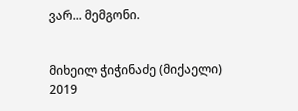ვარ... მემგონი.


მიხეილ ჭიჭინაძე (მიქაელი)
2019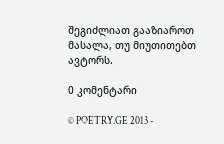შეგიძლიათ გააზიაროთ მასალა, თუ მიუთითებთ ავტორს.

0 კომენტარი

© POETRY.GE 2013 -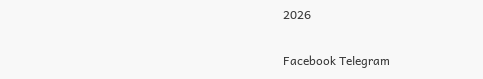2026

Facebook Telegram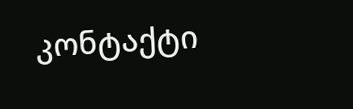კონტაქტი